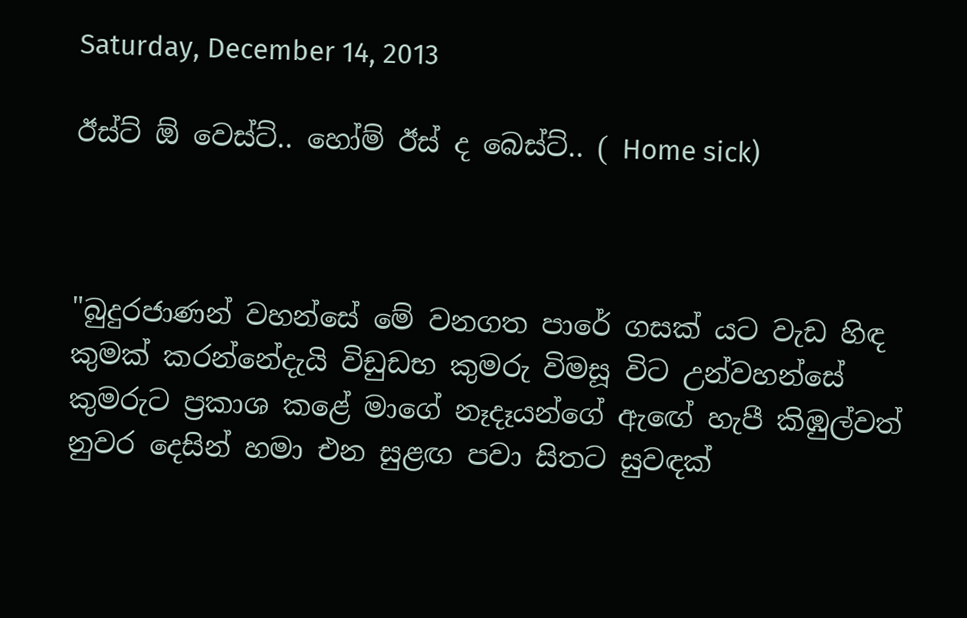Saturday, December 14, 2013

ඊස්ට් ඕ වෙස්ට්.. හෝම් ඊස් ද බෙස්ට්.. ( Home sick)



"බුදුරජාණන් වහන්සේ මේ වනගත පාරේ ගසක් යට වැඩ හිඳ කුමක් කරන්නේදැයි විඩුඩභ කුමරු විමසූ විට උන්වහන්සේ කුමරුට ප්‍රකාශ කළේ මාගේ නෑදෑයන්ගේ ඇඟේ හැපී කිඹුල්වත් නුවර දෙසින් හමා එන සුළඟ පවා සිතට සුවඳක්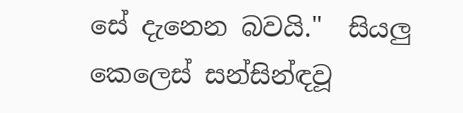සේ දැනෙන බවයි."  සියලු කෙලෙස් සන්සින්ඳවූ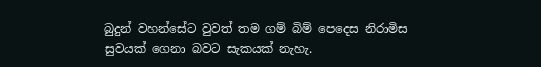බුදුන් වහන්සේට වුවත් තම ගම් බිම් පෙදෙස නිරාමිස සුවයක් ගෙනා බවට සැකයක් නැහැ.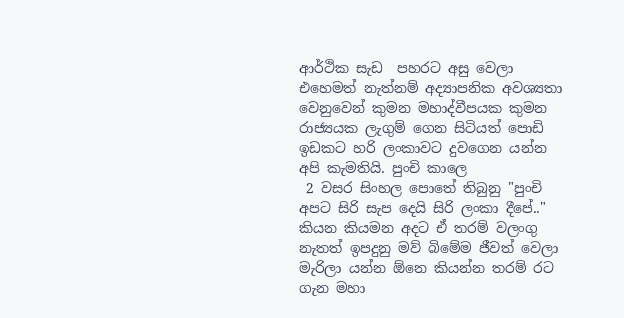ආර්ථික සැඩ  පහරට අසු වෙලා එහෙමත් නැත්නම් අද්‍යාපනික අවශ්‍යතා වෙනුවෙන් කුමන මහාද්වීපයක කුමන රාජ්‍යයක ලැගුම් ගෙන සිටියත් පොඩි ඉඩකට හරි ලංකාවට දුවගෙන යන්න අපි කැමතියි. පුංචි කාලෙ
 2 වසර සිංහල පොතේ තිබුනු "පුංචි අපට සිරි සැප දෙයි සිරි ලංකා දීපේ.." කියන කියමන අදට ඒ තරම් වලංගු නැතත් ඉපදුනු මව් බිමේම ජීවත් වෙලා මැරිලා යන්න ඕනෙ කියන්න තරම් රට ගැන මහා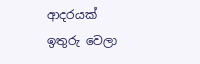ආදරයක් ඉතුරු වෙලා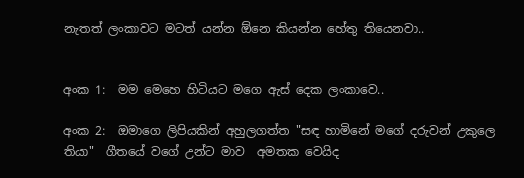නැතත් ලංකාවට මටත් යන්න ඕනෙ කියන්න හේතු තියෙනවා..


අංක 1:  මම මෙහෙ හිටියට මගෙ ඇස් දෙක ලංකාවෙ..

අංක 2:  ඔමාගෙ ලිපියකින් අහුලගත්ත "සඳ හාමිනේ මගේ දරුවන් උකුලෙ තියා"  ගීතයේ වගේ උන්ට මාව  අමතක වෙයිද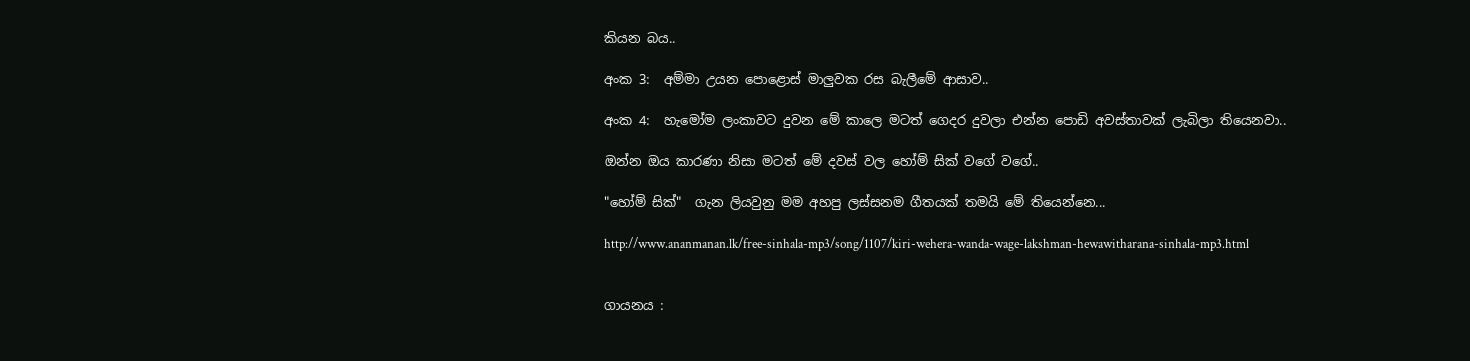කියන බය..

අංක 3:  අම්මා උයන පොළොස් මාලුවක රස බැලීමේ ආසාව..

අංක 4:  හැමෝම ලංකාවට දුවන මේ කාලෙ මටත් ගෙදර දුවලා එන්න පොඩි අවස්තාවක් ලැබිලා තියෙනවා..

ඔන්න ඔය කාරණා නිසා මටත් මේ දවස් වල හෝම් සික් වගේ වගේ..

"හෝම් සික්"  ගැන ලියවුනු මම අහපු ලස්සනම ගීතයක් තමයි මේ තියෙන්නෙ...

http://www.ananmanan.lk/free-sinhala-mp3/song/1107/kiri-wehera-wanda-wage-lakshman-hewawitharana-sinhala-mp3.html


ගායනය :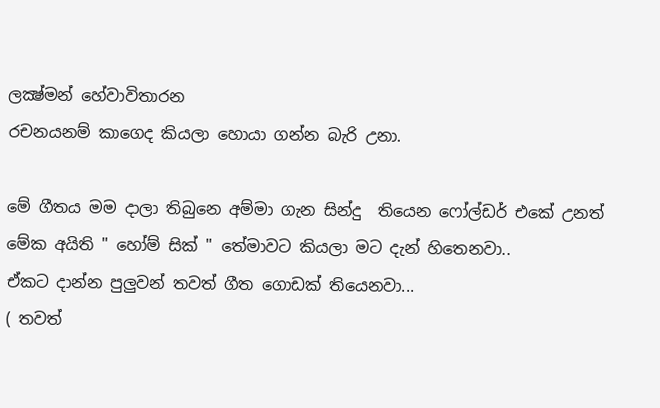ලක්‍ෂ්මන් හේවාවිතාරන
රචනයනම් කාගෙද කියලා හොයා ගන්න බැරි උනා.

මේ ගීතය මම දාලා තිබුනෙ අම්මා ගැන සින්දු  තියෙන ෆෝල්ඩර් එකේ උනත් මේක අයිති " හෝම් සික් " තේමාවට කියලා මට දැන් හිතෙනවා..
ඒකට දාන්න පුලුවන් තවත් ගීත ගොඩක් තියෙනවා...
( තවත්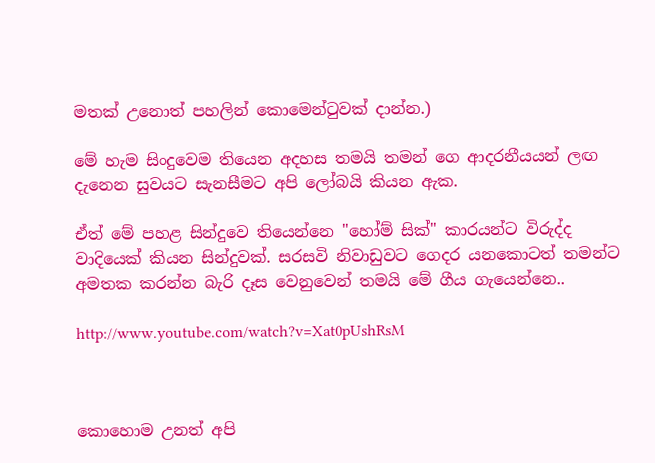මතක් උනොත් පහලින් කොමෙන්ටුවක් දාන්න.)

මේ හැම සිංදුවෙම තියෙන අදහස තමයි තමන් ගෙ ආදරනීයයන් ලඟ දැනෙන සුවයට සැනසීමට අපි ලෝබයි කියන ඇක.

ඒත් මේ පහළ සින්දුවෙ තියෙන්නෙ "හෝම් සික්" කාරයන්ට විරුද්ද වාදියෙක් කියන සින්දුවක්. සරසවි නිවාඩුවට ගෙදර යනකොටත් තමන්ට අමතක කරන්න බැරි දෑස වෙනුවෙන් තමයි මේ ගීය ගැයෙන්නෙ..

http://www.youtube.com/watch?v=Xat0pUshRsM



කොහොම උනත් අපි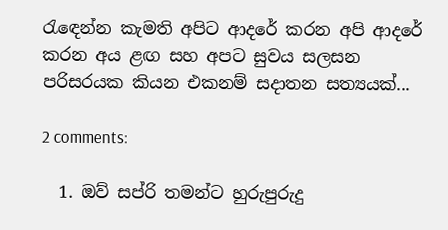රැඳෙන්න කැමති අපිට ආදරේ කරන අපි ආදරේ කරන අය ළඟ සහ අපට සුවය සලසන පරිසරයක කියන එකනම් සදාතන සත්‍යයක්...

2 comments:

  1. ඔව් සප්රි තමන්ට හුරුපුරුදු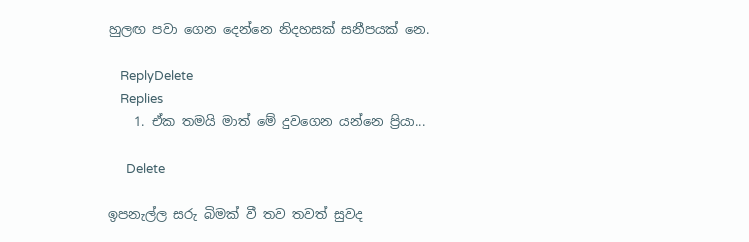හුලඟ පවා ගෙන දෙන්නෙ නිදහසක් සනීපයක් නෙ.

    ReplyDelete
    Replies
    1. ඒක තමයි මාත් මේ දුවගෙන යන්නෙ ප්‍රියා...

      Delete

ඉපනැල්ල සරු බිමක් වී තව තවත් සුවද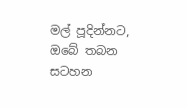මල් පූදින්නට, ඔබේ තබන සටහන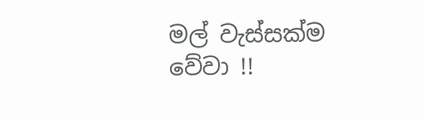මල් වැස්සක්ම වේවා !!